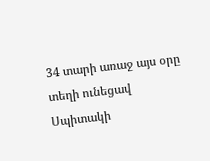34 տարի առաջ այս օրը տեղի ունեցավ Սպիտակի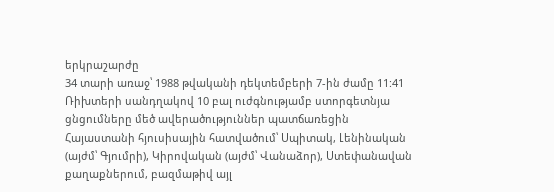երկրաշարժը
34 տարի առաջ՝ 1988 թվականի դեկտեմբերի 7-ին ժամը 11:41 Ռիխտերի սանդղակով 10 բալ ուժգնությամբ ստորգետնյա ցնցումները մեծ ավերածություններ պատճառեցին Հայաստանի հյուսիսային հատվածում՝ Սպիտակ, Լենինական (այժմ՝ Գյումրի), Կիրովական (այժմ՝ Վանաձոր), Ստեփանավան քաղաքներում, բազմաթիվ այլ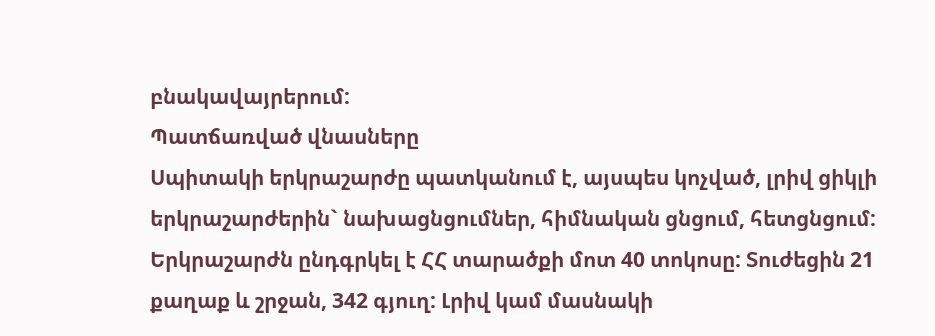բնակավայրերում:
Պատճառված վնասները
Սպիտակի երկրաշարժը պատկանում է, այսպես կոչված, լրիվ ցիկլի երկրաշարժերին` նախացնցումներ, հիմնական ցնցում, հետցնցում: Երկրաշարժն ընդգրկել է ՀՀ տարածքի մոտ 40 տոկոսը: Տուժեցին 21 քաղաք և շրջան, 342 գյուղ: Լրիվ կամ մասնակի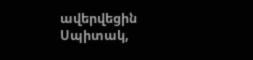ավերվեցին Սպիտակ,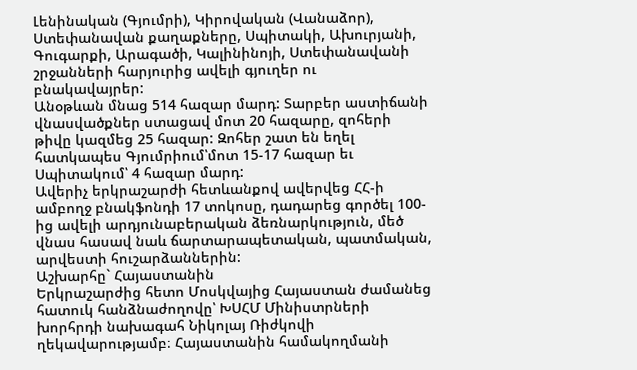Լենինական (Գյումրի), Կիրովական (Վանաձոր), Ստեփանավան քաղաքները, Սպիտակի, Ախուրյանի, Գուգարքի, Արագածի, Կալինինոյի, Ստեփանավանի շրջանների հարյուրից ավելի գյուղեր ու բնակավայրեր:
Անօթևան մնաց 514 հազար մարդ: Տարբեր աստիճանի վնասվածքներ ստացավ մոտ 20 հազարը, զոհերի թիվը կազմեց 25 հազար: Զոհեր շատ են եղել հատկապես Գյումրիում՝մոտ 15-17 հազար եւ Սպիտակում՝ 4 հազար մարդ:
Ավերիչ երկրաշարժի հետևանքով ավերվեց ՀՀ-ի ամբողջ բնակֆոնդի 17 տոկոսը, դադարեց գործել 100-ից ավելի արդյունաբերական ձեռնարկություն, մեծ վնաս հասավ նաև ճարտարապետական, պատմական, արվեստի հուշարձաններին:
Աշխարհը` Հայաստանին
Երկրաշարժից հետո Մոսկվայից Հայաստան ժամանեց հատուկ հանձնաժողովը՝ ԽՍՀՄ Մինիստրների խորհրդի նախագահ Նիկոլայ Ռիժկովի ղեկավարությամբ։ Հայաստանին համակողմանի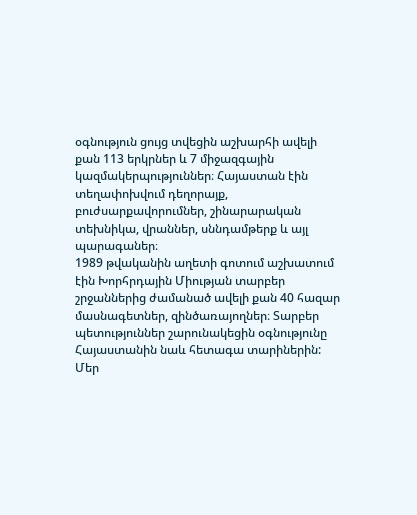օգնություն ցույց տվեցին աշխարհի ավելի քան 113 երկրներ և 7 միջազգային կազմակերպություններ։ Հայաստան էին տեղափոխվում դեղորայք, բուժսարքավորումներ, շինարարական տեխնիկա, վրաններ, սննդամթերք և այլ պարագաներ։
1989 թվականին աղետի գոտում աշխատում էին Խորհրդային Միության տարբեր շրջաններից ժամանած ավելի քան 40 հազար մասնագետներ, զինծառայողներ։ Տարբեր պետություններ շարունակեցին օգնությունը Հայաստանին նաև հետագա տարիներին:
Մեր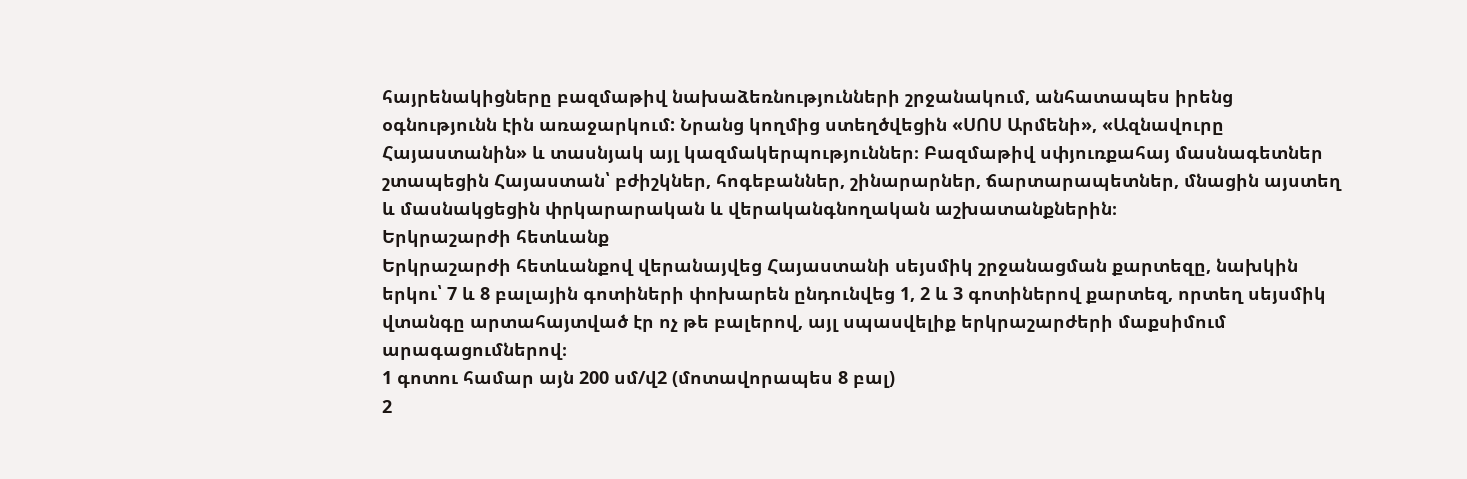հայրենակիցները բազմաթիվ նախաձեռնությունների շրջանակում, անհատապես իրենց օգնությունն էին առաջարկում: Նրանց կողմից ստեղծվեցին «ՍՈՍ Արմենի», «Ազնավուրը Հայաստանին» և տասնյակ այլ կազմակերպություններ։ Բազմաթիվ սփյուռքահայ մասնագետներ շտապեցին Հայաստան՝ բժիշկներ, հոգեբաններ, շինարարներ, ճարտարապետներ, մնացին այստեղ և մասնակցեցին փրկարարական և վերականգնողական աշխատանքներին։
Երկրաշարժի հետևանք
Երկրաշարժի հետևանքով վերանայվեց Հայաստանի սեյսմիկ շրջանացման քարտեզը, նախկին երկու՝ 7 և 8 բալային գոտիների փոխարեն ընդունվեց 1, 2 և 3 գոտիներով քարտեզ, որտեղ սեյսմիկ վտանգը արտահայտված էր ոչ թե բալերով, այլ սպասվելիք երկրաշարժերի մաքսիմում արագացումներով։
1 գոտու համար այն 200 սմ/վ2 (մոտավորապես 8 բալ)
2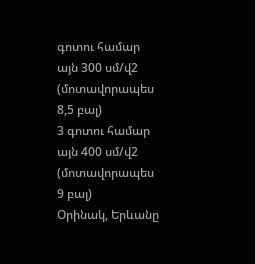գոտու համար այն 300 սմ/վ2 (մոտավորապես 8,5 բալ)
3 գոտու համար այն 400 սմ/վ2 (մոտավորապես 9 բալ)
Օրինակ, Երևանը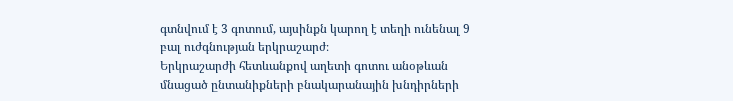գտնվում է 3 գոտում, այսինքն կարող է տեղի ունենալ 9 բալ ուժգնության երկրաշարժ։
Երկրաշարժի հետևանքով աղետի գոտու անօթևան մնացած ընտանիքների բնակարանային խնդիրների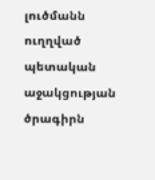լուծմանն ուղղված պետական աջակցության ծրագիրն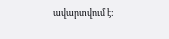ավարտվում է: